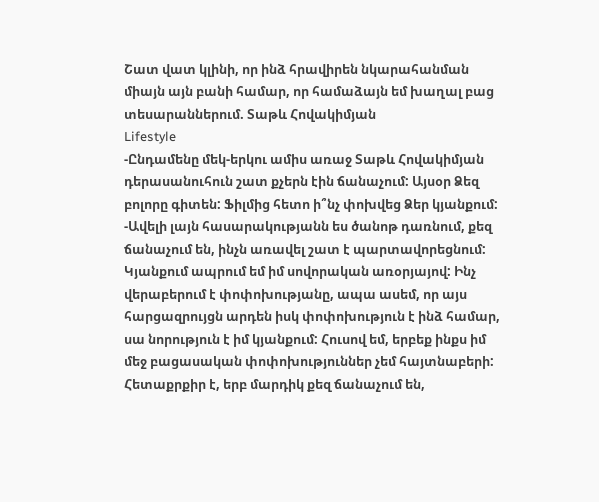Շատ վատ կլինի, որ ինձ հրավիրեն նկարահանման միայն այն բանի համար, որ համաձայն եմ խաղալ բաց տեսարաններում. Տաթև Հովակիմյան
Lifestyle
-Ընդամենը մեկ-երկու ամիս առաջ Տաթև Հովակիմյան դերասանուհուն շատ քչերն էին ճանաչում: Այսօր Ձեզ բոլորը գիտեն: Ֆիլմից հետո ի՞նչ փոխվեց Ձեր կյանքում:
-Ավելի լայն հասարակությանն ես ծանոթ դառնում, քեզ ճանաչում են, ինչն առավել շատ է պարտավորեցնում: Կյանքում ապրում եմ իմ սովորական առօրյայով: Ինչ վերաբերում է փոփոխությանը, ապա ասեմ, որ այս հարցազրույցն արդեն իսկ փոփոխություն է ինձ համար, սա նորություն է իմ կյանքում: Հուսով եմ, երբեք ինքս իմ մեջ բացասական փոփոխություններ չեմ հայտնաբերի: Հետաքրքիր է, երբ մարդիկ քեզ ճանաչում են,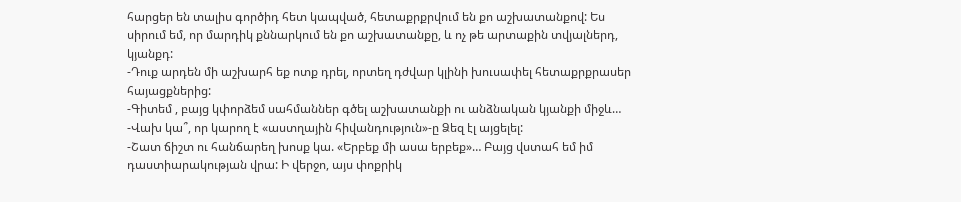հարցեր են տալիս գործիդ հետ կապված, հետաքրքրվում են քո աշխատանքով: Ես սիրում եմ, որ մարդիկ քննարկում են քո աշխատանքը, և ոչ թե արտաքին տվյալներդ, կյանքդ:
-Դուք արդեն մի աշխարհ եք ոտք դրել, որտեղ դժվար կլինի խուսափել հետաքրքրասեր հայացքներից:
-Գիտեմ , բայց կփորձեմ սահմաններ գծել աշխատանքի ու անձնական կյանքի միջև…
-Վախ կա՞, որ կարող է «աստղային հիվանդություն»-ը Ձեզ էլ այցելել:
-Շատ ճիշտ ու հանճարեղ խոսք կա. «Երբեք մի ասա երբեք»… Բայց վստահ եմ իմ դաստիարակության վրա: Ի վերջո, այս փոքրիկ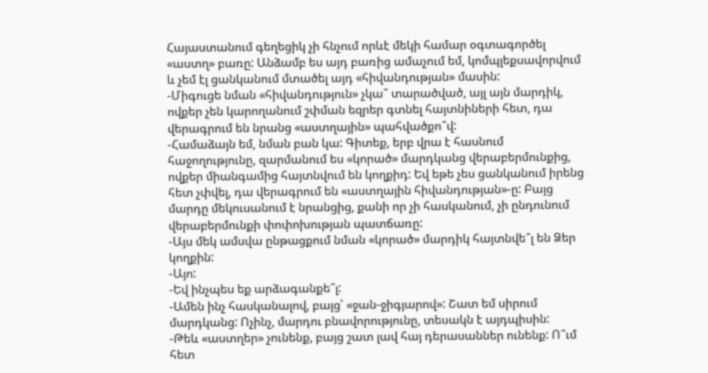Հայաստանում գեղեցիկ չի հնչում որևէ մեկի համար օգտագործել «աստղ» բառը: Անձամբ ես այդ բառից ամաչում եմ, կոմպլեքսավորվում և չեմ էլ ցանկանում մտածել այդ «հիվանդության» մասին:
-Միգուցե նման «հիվանդություն» չկա՞ տարածված, այլ այն մարդիկ, ովքեր չեն կարողանում շփման եզրեր գտնել հայտնիների հետ, դա վերագրում են նրանց «աստղային» պահվածքո՞վ:
-Համաձայն եմ, նման բան կա: Գիտեք, երբ վրա է հասնում հաջողությունը, զարմանում ես «կորած» մարդկանց վերաբերմունքից, ովքեր միանգամից հայտնվում են կողքիդ: Եվ եթե չես ցանկանում իրենց հետ չփվել, դա վերագրում են «աստղային հիվանդության»-ը: Բայց մարդը մեկուսանում է նրանցից, քանի որ չի հասկանում, չի ընդունում վերաբերմունքի փոփոխության պատճառը:
-Այս մեկ ամսվա ընթացքում նման «կորած» մարդիկ հայտնվե՞լ են Ձեր կողքին:
-Այո:
-Եվ ինչպես եք արձագանքե՞լ:
-Ամեն ինչ հասկանալով, բայց՝ «ջան-ջիգյարով»: Շատ եմ սիրում մարդկանց: Ոչինչ, մարդու բնավորությունը, տեսակն է այդպիսին:
-Թեև «աստղեր» չունենք, բայց շատ լավ հայ դերասաններ ունենք: Ո՞ւմ հետ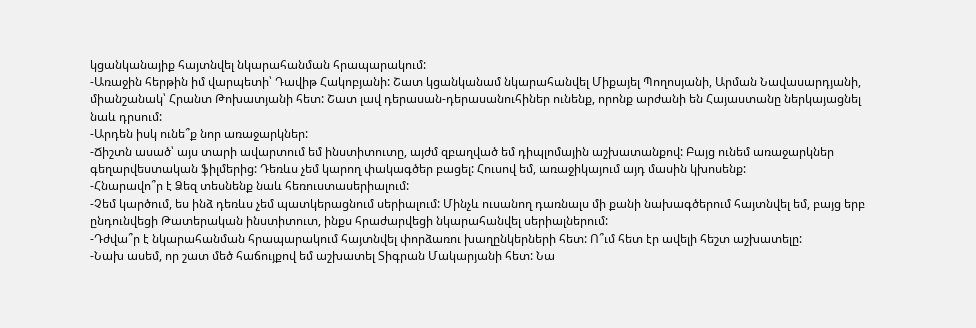կցանկանայիք հայտնվել նկարահանման հրապարակում:
-Առաջին հերթին իմ վարպետի՝ Դավիթ Հակոբյանի: Շատ կցանկանամ նկարահանվել Միքայել Պողոսյանի, Արման Նավասարդյանի, միանշանակ՝ Հրանտ Թոխատյանի հետ: Շատ լավ դերասան-դերասանուհիներ ունենք, որոնք արժանի են Հայաստանը ներկայացնել նաև դրսում:
-Արդեն իսկ ունե՞ք նոր առաջարկներ:
-Ճիշտն ասած՝ այս տարի ավարտում եմ ինստիտուտը, այժմ զբաղված եմ դիպլոմային աշխատանքով: Բայց ունեմ առաջարկներ գեղարվեստական ֆիլմերից: Դեռևս չեմ կարող փակագծեր բացել: Հուսով եմ, առաջիկայում այդ մասին կխոսենք:
-Հնարավո՞ր է Ձեզ տեսնենք նաև հեռուստասերիալում:
-Չեմ կարծում, ես ինձ դեռևս չեմ պատկերացնում սերիալում: Մինչև ուսանող դառնալս մի քանի նախագծերում հայտնվել եմ, բայց երբ ընդունվեցի Թատերական ինստիտուտ, ինքս հրաժարվեցի նկարահանվել սերիալներում:
-Դժվա՞ր է նկարահանման հրապարակում հայտնվել փորձառու խաղընկերների հետ: Ո՞ւմ հետ էր ավելի հեշտ աշխատելը:
-Նախ ասեմ, որ շատ մեծ հաճույքով եմ աշխատել Տիգրան Մակարյանի հետ: Նա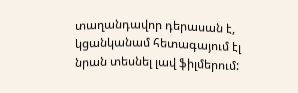տաղանդավոր դերասան է, կցանկանամ հետագայում էլ նրան տեսնել լավ ֆիլմերում: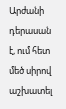Արժանի դերասան է, ում հետ մեծ սիրով աշխատել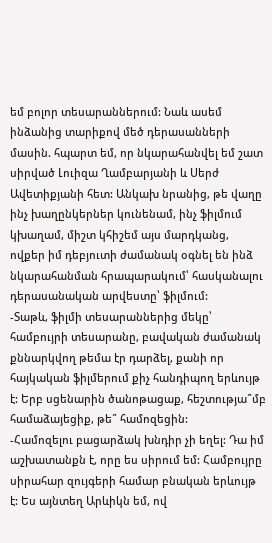եմ բոլոր տեսարաններում: Նաև ասեմ ինձանից տարիքով մեծ դերասանների մասին. հպարտ եմ, որ նկարահանվել եմ շատ սիրված Լուիզա Ղամբարյանի և Սերժ Ավետիքյանի հետ: Անկախ նրանից, թե վաղը ինչ խաղընկերներ կունենամ, ինչ ֆիլմում կխաղամ, միշտ կհիշեմ այս մարդկանց, ովքեր իմ դեբյուտի ժամանակ օգնել են ինձ նկարահանման հրապարակում՝ հասկանալու դերասանական արվեստը՝ ֆիլմում:
-Տաթև, ֆիլմի տեսարաններից մեկը՝ համբույրի տեսարանը, բավական ժամանակ քննարկվող թեմա էր դարձել, քանի որ հայկական ֆիլմերում քիչ հանդիպող երևույթ է: Երբ սցենարին ծանոթացաք, հեշտությա՞մբ համաձայեցիք, թե՞ համոզեցին:
-Համոզելու բացարձակ խնդիր չի եղել: Դա իմ աշխատանքն է, որը ես սիրում եմ: Համբույրը սիրահար զույգերի համար բնական երևույթ է: Ես այնտեղ Արևիկն եմ, ով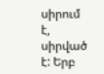սիրում է, սիրված է: Երբ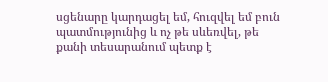սցենարը կարդացել եմ, հուզվել եմ բուն պատմությունից և ոչ թե սևեռվել, թե քանի տեսարանում պետք է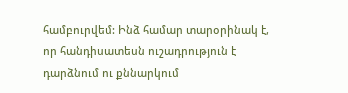համբուրվեմ: Ինձ համար տարօրինակ է, որ հանդիսատեսն ուշադրություն է դարձնում ու քննարկում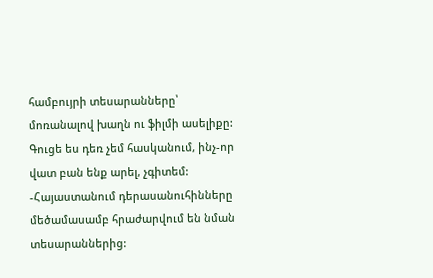համբույրի տեսարանները՝ մոռանալով խաղն ու ֆիլմի ասելիքը: Գուցե ես դեռ չեմ հասկանում, ինչ-որ վատ բան ենք արել, չգիտեմ:
-Հայաստանում դերասանուհինները մեծամասամբ հրաժարվում են նման տեսարաններից: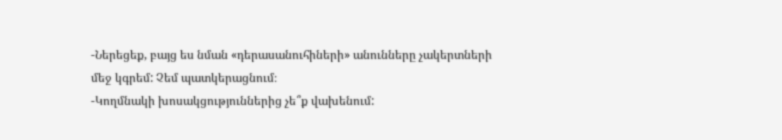-Ներեցեք, բայց ես նման «դերասանուհիների» անունները չակերտների մեջ կգրեմ: Չեմ պատկերացնում։
-Կողմնակի խոսակցություններից չե՞ք վախենում: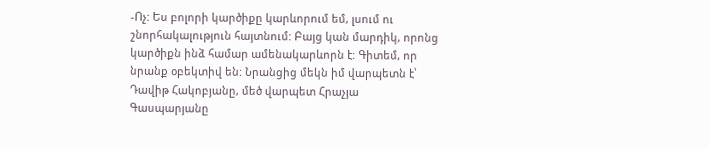-Ոչ: Ես բոլորի կարծիքը կարևորում եմ, լսում ու շնորհակալություն հայտնում: Բայց կան մարդիկ, որոնց կարծիքն ինձ համար ամենակարևորն է: Գիտեմ, որ նրանք օբեկտիվ են: Նրանցից մեկն իմ վարպետն է՝ Դավիթ Հակոբյանը, մեծ վարպետ Հրաչյա Գասպարյանը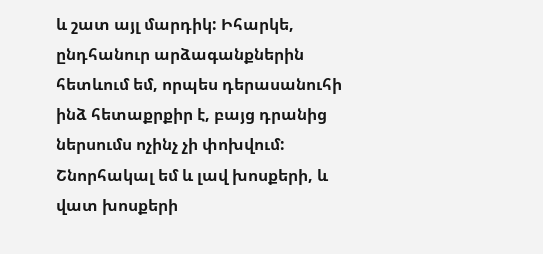և շատ այլ մարդիկ: Իհարկե, ընդհանուր արձագանքներին հետևում եմ, որպես դերասանուհի ինձ հետաքրքիր է, բայց դրանից ներսումս ոչինչ չի փոխվում: Շնորհակալ եմ և լավ խոսքերի, և վատ խոսքերի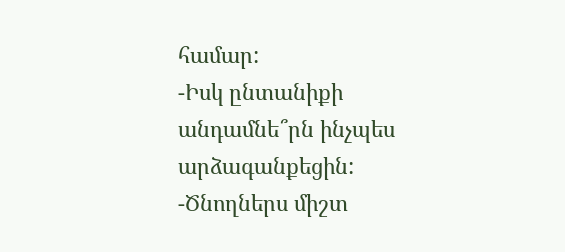համար:
-Իսկ ընտանիքի անդամնե՞րն ինչպես արձագանքեցին:
-Ծնողներս միշտ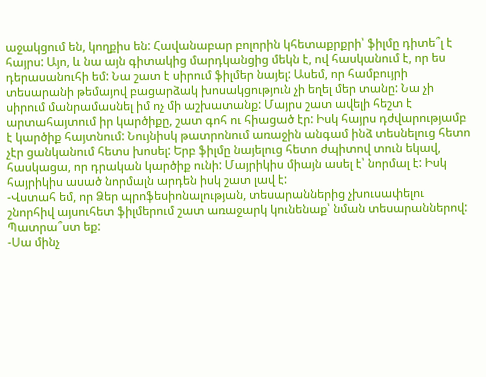աջակցում են, կողքիս են: Հավանաբար բոլորին կհետաքրքրի՝ ֆիլմը դիտե՞լ է հայրս: Այո, և նա այն գիտակից մարդկանցից մեկն է, ով հասկանում է, որ ես դերասանուհի եմ: Նա շատ է սիրում ֆիլմեր նայել: Ասեմ, որ համբույրի տեսարանի թեմայով բացարձակ խոսակցություն չի եղել մեր տանը: Նա չի սիրում մանրամասնել իմ ոչ մի աշխատանք: Մայրս շատ ավելի հեշտ է արտահայտում իր կարծիքը, շատ գոհ ու հիացած էր: Իսկ հայրս դժվարությամբ է կարծիք հայտնում: Նույնիսկ թատրոնում առաջին անգամ ինձ տեսնելուց հետո չէր ցանկանում հետս խոսել: Երբ ֆիլմը նայելուց հետո ժպիտով տուն եկավ, հասկացա, որ դրական կարծիք ունի: Մայրիկիս միայն ասել է՝ նորմալ է: Իսկ հայրիկիս ասած նորմալն արդեն իսկ շատ լավ է:
-Վստահ եմ, որ Ձեր պրոֆեսիոնալության, տեսարաններից չխուսափելու շնորհիվ այսուհետ ֆիլմերում շատ առաջարկ կունենաք՝ նման տեսարաններով: Պատրա՞ստ եք:
-Սա մինչ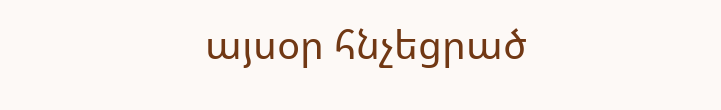այսօր հնչեցրած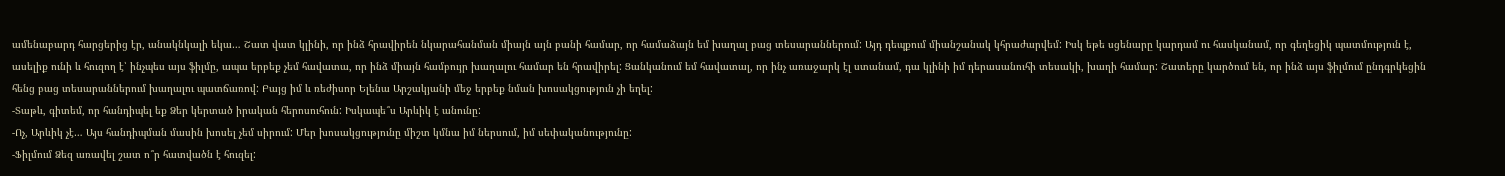ամենաբարդ հարցերից էր, անակնկալի եկա… Շատ վատ կլինի, որ ինձ հրավիրեն նկարահանման միայն այն բանի համար, որ համաձայն եմ խաղալ բաց տեսարաններում: Այդ դեպքում միանշանակ կհրաժարվեմ: Իսկ եթե սցենարը կարդամ ու հասկանամ, որ գեղեցիկ պատմություն է, ասելիք ունի և հուզող է՝ ինչպես այս ֆիլմը, ապա երբեք չեմ հավատա, որ ինձ միայն համբույր խաղալու համար են հրավիրել: Ցանկանում եմ հավատալ, որ ինչ առաջարկ էլ ստանամ, դա կլինի իմ դերասանուհի տեսակի, խաղի համար: Շատերը կարծում են, որ ինձ այս ֆիլմում ընդգրկեցին հենց բաց տեսարաններում խաղալու պատճառով: Բայց իմ և ռեժիսոր Ելենա Արշակյանի մեջ երբեք նման խոսակցություն չի եղել:
-Տաթև, գիտեմ, որ հանդիպել եք Ձեր կերտած իրական հերոսուհուն: Իսկապե՞ս Արևիկ է անունը:
-Ոչ, Արևիկ չէ… Այս հանդիպման մասին խոսել չեմ սիրում: Մեր խոսակցությունը միշտ կմնա իմ ներսում, իմ սեփականությունը:
-Ֆիլմում Ձեզ առավել շատ ո՞ր հատվածն է հուզել: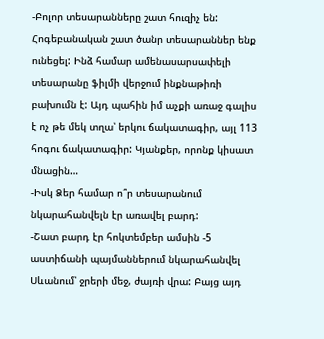-Բոլոր տեսարանները շատ հուզիչ են: Հոգեբանական շատ ծանր տեսարաններ ենք ունեցել: Ինձ համար ամենասարսափելի տեսարանը ֆիլմի վերջում ինքնաթիռի բախումն է: Այդ պահին իմ աչքի առաջ գալիս է ոչ թե մեկ տղա՝ երկու ճակատագիր, այլ 113 հոգու ճակատագիր: Կյանքեր, որոնք կիսատ մնացին…
-Իսկ Ձեր համար ո՞ր տեսարանում նկարահանվելն էր առավել բարդ:
-Շատ բարդ էր հոկտեմբեր ամսին -5 աստիճանի պայմաններում նկարահանվել Սևանում՝ ջրերի մեջ, ժայռի վրա: Բայց այդ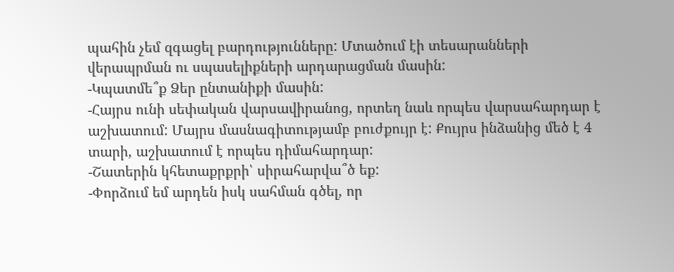պահին չեմ զգացել բարդությունները: Մտածում էի տեսարանների վերապրման ու սպասելիքների արդարացման մասին:
-Կպատմե՞ք Ձեր ընտանիքի մասին:
-Հայրս ունի սեփական վարսավիրանոց, որտեղ նաև որպես վարսահարդար է աշխատում: Մայրս մասնագիտությամբ բուժքույր է: Քույրս ինձանից մեծ է 4 տարի, աշխատում է որպես դիմահարդար:
-Շատերին կհետաքրքրի՝ սիրահարվա՞ծ եք:
-Փորձում եմ արդեն իսկ սահման գծել, որ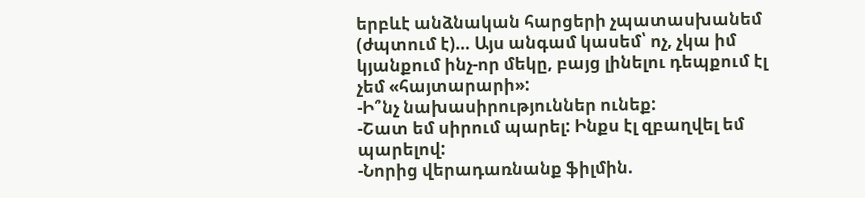երբևէ անձնական հարցերի չպատասխանեմ (ժպտում է)… Այս անգամ կասեմ՝ ոչ, չկա իմ կյանքում ինչ-որ մեկը, բայց լինելու դեպքում էլ չեմ «հայտարարի»:
-Ի՞նչ նախասիրություններ ունեք:
-Շատ եմ սիրում պարել: Ինքս էլ զբաղվել եմ պարելով:
-Նորից վերադառնանք ֆիլմին.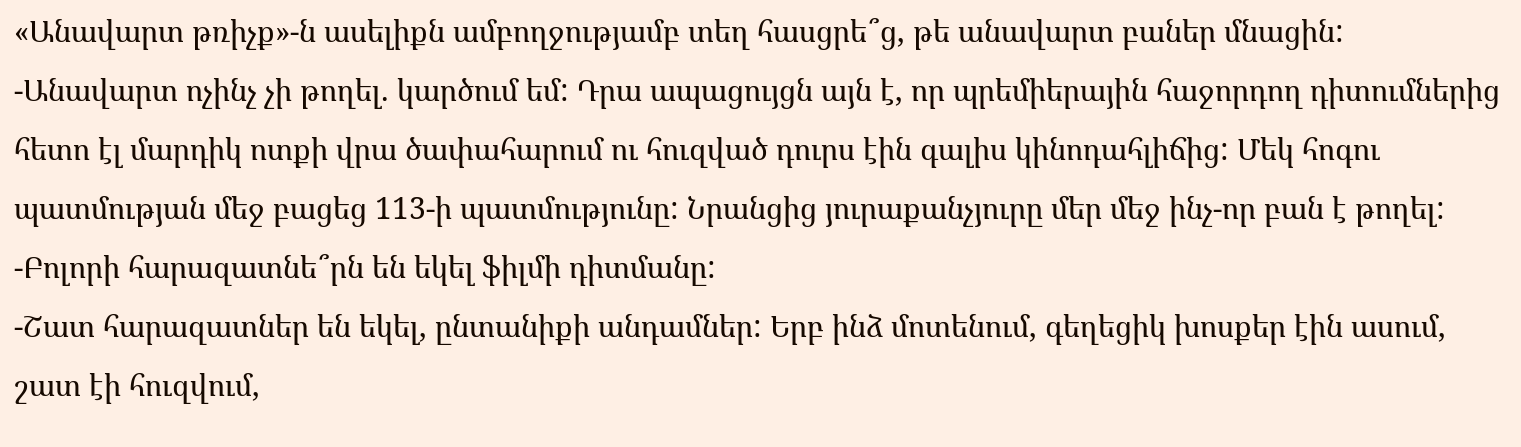«Անավարտ թռիչք»-ն ասելիքն ամբողջությամբ տեղ հասցրե՞ց, թե անավարտ բաներ մնացին:
-Անավարտ ոչինչ չի թողել. կարծում եմ: Դրա ապացույցն այն է, որ պրեմիերային հաջորդող դիտումներից հետո էլ մարդիկ ոտքի վրա ծափահարում ու հուզված դուրս էին գալիս կինոդահլիճից: Մեկ հոգու պատմության մեջ բացեց 113-ի պատմությունը: Նրանցից յուրաքանչյուրը մեր մեջ ինչ-որ բան է թողել:
-Բոլորի հարազատնե՞րն են եկել ֆիլմի դիտմանը:
-Շատ հարազատներ են եկել, ընտանիքի անդամներ: Երբ ինձ մոտենում, գեղեցիկ խոսքեր էին ասում, շատ էի հուզվում,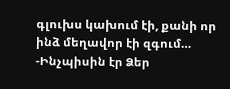գլուխս կախում էի, քանի որ ինձ մեղավոր էի զգում…
-Ինչպիսին էր Ձեր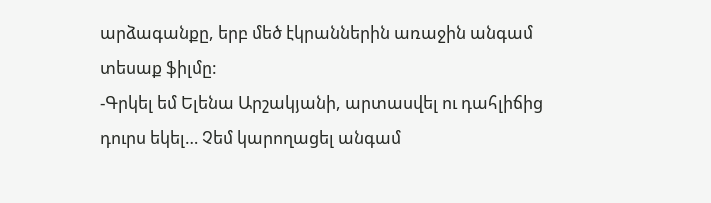արձագանքը, երբ մեծ էկրաններին առաջին անգամ տեսաք ֆիլմը:
-Գրկել եմ Ելենա Արշակյանի, արտասվել ու դահլիճից դուրս եկել… Չեմ կարողացել անգամ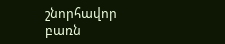շնորհավոր բառն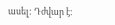ասել: Դժվար է։